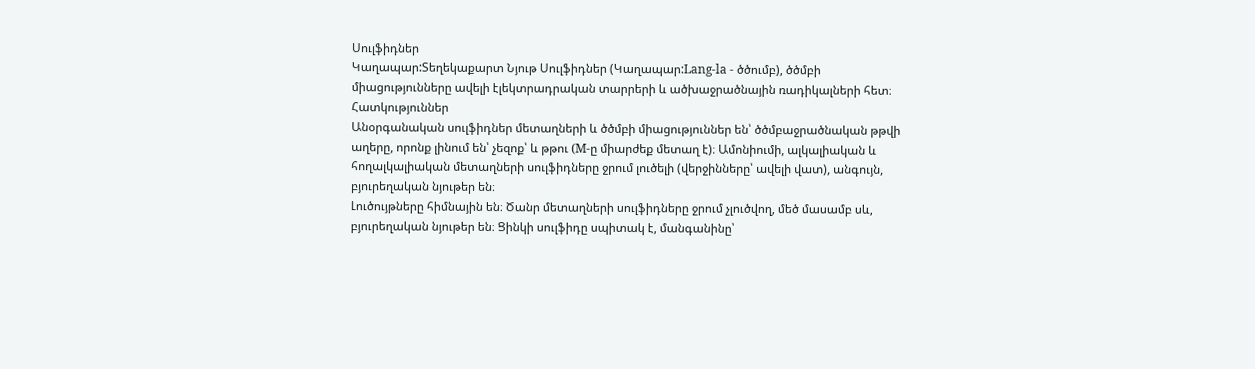Սուլֆիդներ
Կաղապար:Տեղեկաքարտ Նյութ Սուլֆիդներ (Կաղապար:Lang-la - ծծումբ), ծծմբի միացությունները ավելի էլեկտրադրական տարրերի և ածխաջրածնային ռադիկալների հետ։
Հատկություններ
Անօրգանական սուլֆիդներ մետաղների և ծծմբի միացություններ են՝ ծծմբաջրածնական թթվի աղերը, որոնք լինում են՝ չեզոք՝ և թթու (M-ը միարժեք մետաղ է)։ Ամոնիումի, ալկալիական և հողալկալիական մետաղների սուլֆիդները ջրում լուծելի (վերջինները՝ ավելի վատ), անգույն, բյուրեղական նյութեր են։
Լուծույթները հիմնային են։ Ծանր մետաղների սուլֆիդները ջրում չլուծվող, մեծ մասամբ սև, բյուրեղական նյութեր են։ Ցինկի սուլֆիդը սպիտակ է, մանգանինը՝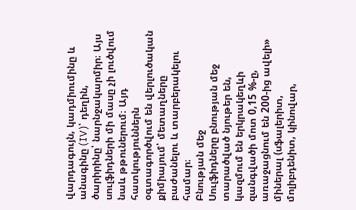վարդագույն, կադմիումինը և անագինը (IV)՝ դեղին, ծարիրինը՝ նարնջակարմիր։ Այս սուլֆիդների մի մասը չի լուծվում նաև թթուներում։ Այդ հատկություններն օգտագործվում են վերլուծական քիմիայում՝ մետաղները բաժանելու և տարբերակելու համար։
Բնության մեջ
Սուլֆիդները բնության մեջ տարածված նյութեր են, կազմում են երկրակեղևի զանգվածի մոտ 0,15 %-ը, առաջացնում են 200-ից ավելի» միներալ (սֆալերիտ, մոլիբդենիտ, կինովար,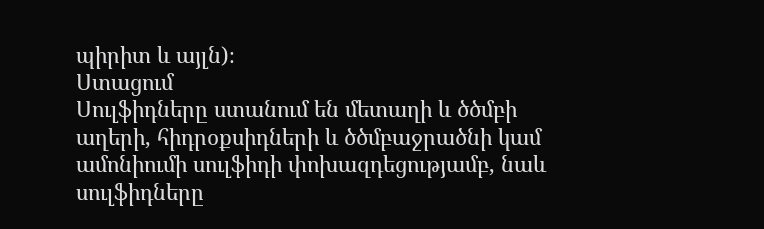պիրիտ և այլն)։
Ստացում
Սուլֆիդները ստանում են մետաղի և ծծմբի աղերի, հիդրօքսիդների և ծծմբաջրածնի կամ ամոնիումի սուլֆիդի փոխազդեցությամբ, նաև սուլֆիդները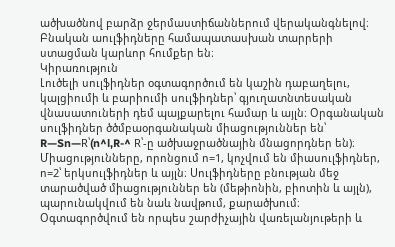ածխածնով բարձր ջերմաստիճաններում վերականգնելով։
Բնական աուլֆիդները համապատասխան տարրերի ստացման կարևոր հումքեր են։
Կիրառություն
Լուծելի սուլֆիդներ օգտագործում են կաշին դաբաղելու, կալցիումի և բարիումի սուլֆիդներ՝ գյուղատնտեսական վնասատուների դեմ պայքարելու համար և այլն։ Օրգանական սուլֆիդներ ծծմբաօրգանական միացություններ են՝ R—Sn—R՝(n^l,R-^ R՝-ը ածխաջրածնային մնացորդներ են)։
Միացությունները, որոնցում ո=1, կոչվում են միասուլֆիդներ, ո=2՝ երկսուլֆիդներ և այլն։ Սուլֆիդները բնության մեջ տարածված միացություններ են (մեթիոնին, բիոտին և այլն), պարունակվում են նաև նավթում, քարածխում։
Օգտագործվում են որպես շարժիչային վառելանյութերի և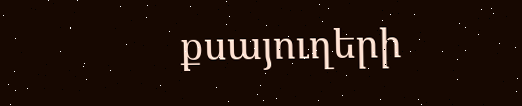քսայուղերի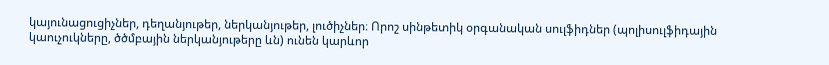կայունացուցիչներ, դեղանյութեր, ներկանյութեր, լուծիչներ։ Որոշ սինթետիկ օրգանական սուլֆիդներ (պոլիսուլֆիդային կաուչուկները, ծծմբային ներկանյութերը ևն) ունեն կարևոր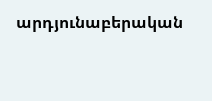արդյունաբերական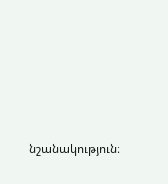նշանակություն։